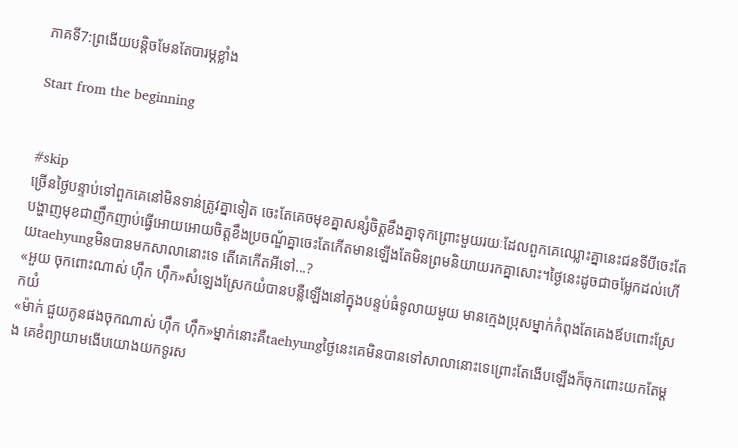ភាគទី7:ព្រងើយបន្តិចមែនតែបារម្ភខ្លាំង

Start from the beginning


#skip
ច្រើនថ្ងៃបន្ទាប់ទៅពួកគេនៅមិនទាន់ត្រូវគ្នាទៀត ចេះតែគេចមុខគ្នាសន្សំចិត្តខឹងគ្នាទុកព្រោះមួយរយៈដែលពួកគេឈ្លោះគ្នានេះជនទីបីចេះតែបង្ហាញមុខជាញឹកញាប់ធ្វើអោយអោយចិត្តខឹងប្រចណ្ឌ័គ្នាចេះតែកើតមានឡើងតែមិនព្រមនិយាយរកគ្នាសោះ។ថ្ងៃនេះដូចជាចម្លែកដល់ហើយtaehyungមិនបានមកសាលានោះទេ តើគេកើតអីទៅ...?
«អួយ ចុកពោះណាស់ ហ៊ឹក ហ៊ឹក»សំឡេងស្រែកយំបានបន្លឺឡើងនៅក្នុងបន្ទប់ធំទូលាយមួយ មានក្មេងប្រុសម្នាក់កំពុងតែគេងឪបពោះស្រែកយំ
«ម៉ាក់ ជួយកូនផងចុកណាស់ ហ៊ឹក ហ៊ឹក»ម្នាក់នោះគឺtaehyungថ្ងៃនេះគេមិនបានទៅសាលានោះទេព្រោះតែងើបឡើងក៏ចុកពោះយកតែម្តង គេខំព្យាយាមងើបយោងយកទូរស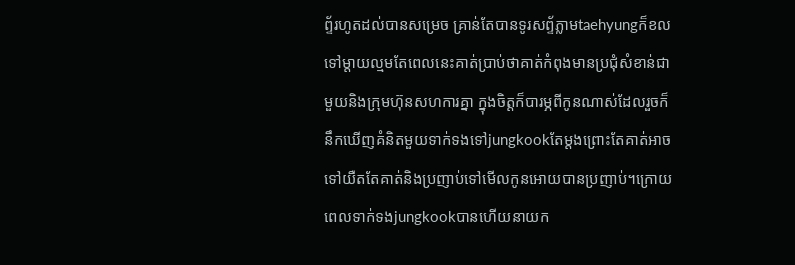ព្ទ័រហូតដល់បានសម្រេច គ្រាន់តែបានទូរសព្ទ័ភ្លាមtaehyungក៏ខលទៅម្តាយល្មមតែពេលនេះគាត់ប្រាប់ថាគាត់កំពុងមានប្រជុំសំខាន់ជាមួយនិងក្រុមហ៊ុនសហការគ្នា ក្នុងចិត្តក៏បារម្ភពីកូនណាស់ដែលរួចក៏នឹកឃើញគំនិតមួយទាក់ទងទៅjungkookតែម្តងព្រោះតែគាត់អាចទៅយឺតតែគាត់និងប្រញាប់ទៅមើលកូនអោយបានប្រញាប់។ក្រោយពេលទាក់ទងjungkookបានហើយនាយក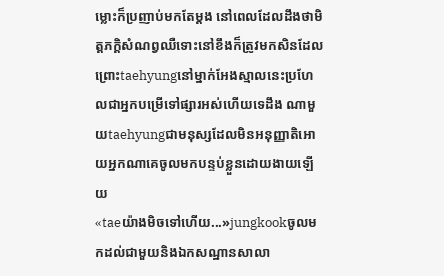ម្លោះក៏ប្រញាប់មកតែម្តង នៅពេលដែលដឹងថាមិត្តភក្តិសំណព្វឈឺទោះនៅខឹងក៏ត្រូវមកសិនដែលព្រោះtaehyungនៅម្នាក់អែងស្មាលនេះប្រហែលជាអ្នកបម្រើទៅផ្សារអស់ហើយទេដឹង ណាមួយtaehyungជាមនុស្សដែលមិនអនុញ្ញាតិអោយអ្នកណាគេចូលមកបន្ទប់ខ្លួនដោយងាយឡើយ
«taeយ៉ាងមិចទៅហើយ...»jungkookចូលមកដល់ជាមួយនិងឯកសណ្ឋានសាលា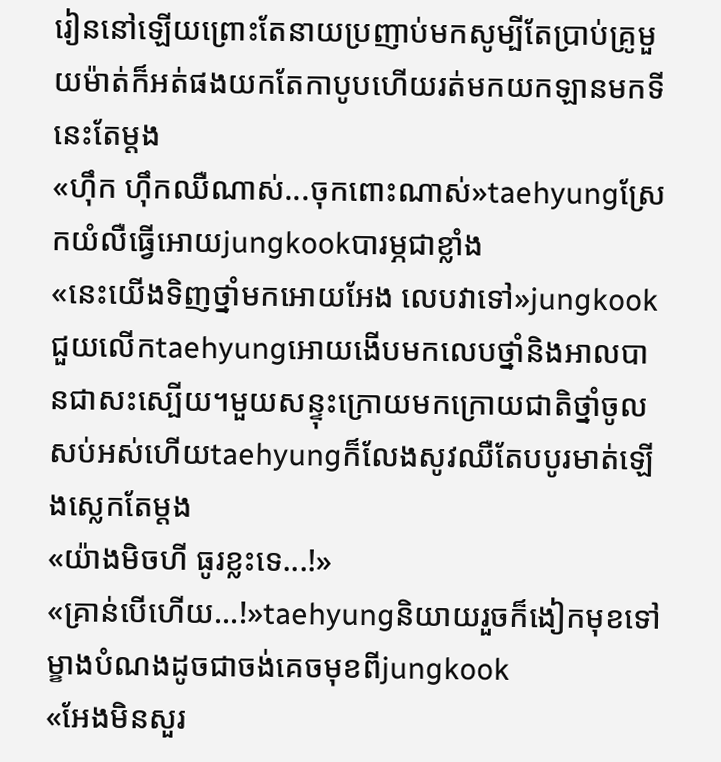រៀននៅឡើយព្រោះតែនាយប្រញាប់មកសូម្បីតែប្រាប់គ្រូមួយម៉ាត់ក៏អត់ផងយកតែកាបូបហើយរត់មកយកឡានមកទីនេះតែម្តង
«ហ៊ឹក ហ៊ឹកឈឺណាស់...ចុកពោះណាស់»taehyungស្រែកយំលឺធ្វើអោយjungkookបារម្ភជាខ្លាំង
«នេះយើងទិញថ្នាំមកអោយអែង លេបវាទៅ»jungkookជួយលើកtaehyungអោយងើបមកលេបថ្នាំនិងអាលបានជាសះស្បើយ។មួយសន្ទុះក្រោយមកក្រោយជាតិថ្នាំចូលសប់អស់ហើយtaehyungក៏លែងសូវឈឺតែបបូរមាត់ឡើងស្លេកតែម្តង
«យ៉ាងមិចហី ធូរខ្លះទេ...!»
«គ្រាន់បើហើយ...!»taehyungនិយាយរួចក៏ងៀកមុខទៅម្ខាងបំណងដូចជាចង់គេចមុខពីjungkook
«អែងមិនសួរ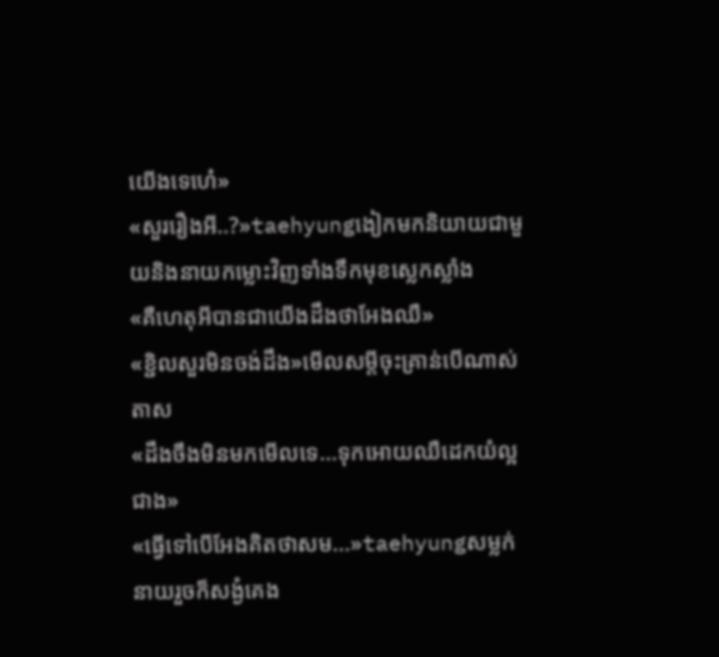យើងទេហេ៎»
«សួររឿងអី..?»taehyungងៀកមកនិយាយជាមួយនិងនាយកម្លោះវិញទាំងទឹកមុខស្លេកស្លាំង
«គឺហេតុអីបានជាយើងដឹងថាអែងឈឺ»
«ខ្ជិលសួរមិនចង់ដឹង»មើលសម្តីចុះគ្រាន់បើណាស់តាស
«ដឹងចឹងមិនមកមើលទេ...ទុកអោយឈឺដេកយំល្អជាង»
«ធ្វើទៅបើអែងគិតថាសម...»taehyungសម្លក់នាយរួចក៏សង្ងំគេង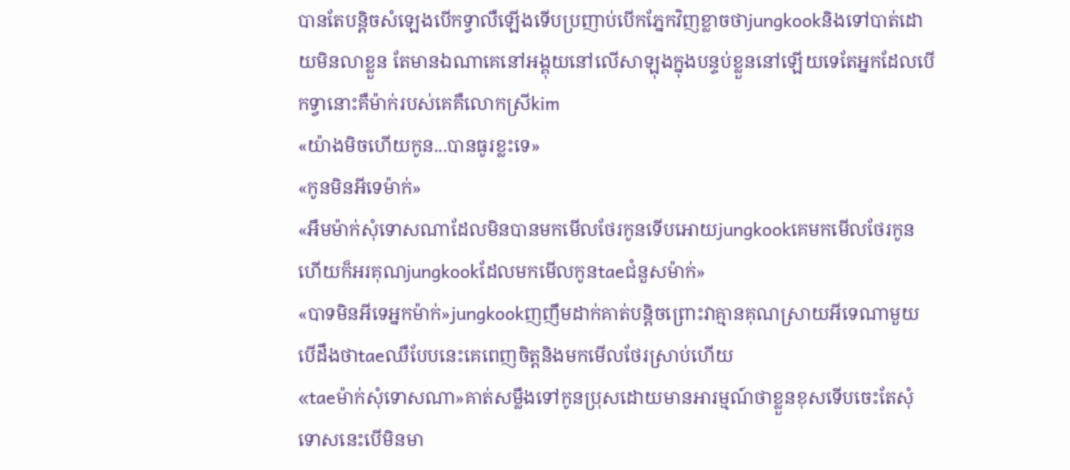បានតែបន្តិចសំឡេងបើកទ្វាលឺឡើងទើបប្រញាប់បើកភ្នែកវិញខ្លាចថាjungkookនិងទៅបាត់ដោយមិនលាខ្លួន តែមានឯណាគេនៅអង្គុយនៅលើសាឡុងក្នុងបន្ទប់ខ្លួននៅឡើយទេតែអ្នកដែលបើកទ្វានោះគឺម៉ាក់របស់គេគឺលោកស្រីkim
«យ៉ាងមិចហើយកូន...បានធូរខ្លះទេ»
«កូនមិនអីទេម៉ាក់»
«អឹមម៉ាក់សុំទោសណាដែលមិនបានមកមើលថែរកូនទើបអោយjungkookគេមកមើលថែរកូន ហើយក៏អរគុណjungkookដែលមកមើលកូនtaeជំនួសម៉ាក់»
«បាទមិនអីទេអ្នកម៉ាក់»jungkookញញឹមដាក់គាត់បន្តិចព្រោះវាគ្មានគុណស្រាយអីទេណាមួយបើដឹងថាtaeឈឺបែបនេះគេពេញចិត្តនិងមកមើលថែរស្រាប់ហើយ
«taeម៉ាក់សុំទោសណា»គាត់សម្លឹងទៅកូនប្រុសដោយមានអារម្មណ៍ថាខ្លួនខុសទើបចេះតែសុំទោសនេះបើមិនមា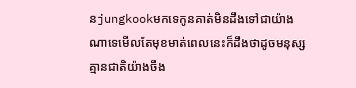នjungkookមកទេកូនគាត់មិនដឹងទៅជាយ៉ាងណាទេមើលតែមុខមាត់ពេលនេះក៏ដឹងថាដូចមនុស្សគ្មានជាតិយ៉ាងចឹង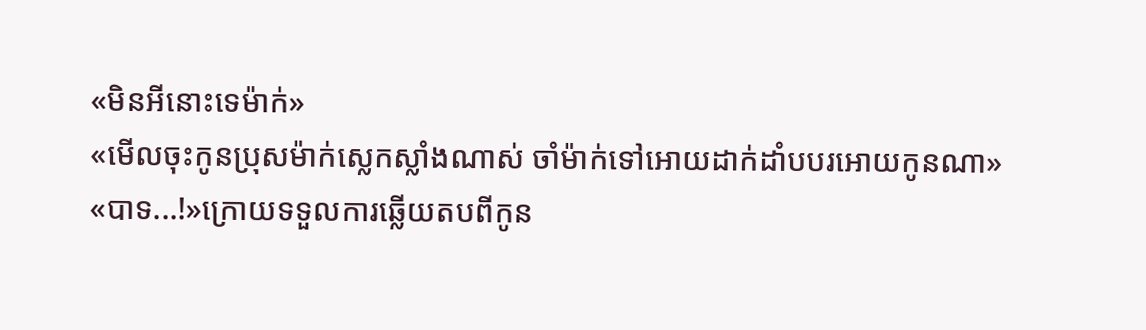«មិនអីនោះទេម៉ាក់»
«មើលចុះកូនប្រុសម៉ាក់ស្លេកស្លាំងណាស់ ចាំម៉ាក់ទៅអោយដាក់ដាំបបរអោយកូនណា»
«បាទ...!»ក្រោយទទួលការឆ្លើយតបពីកូន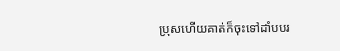ប្រុសហើយគាត់ក៏ចុះទៅដាំបបរ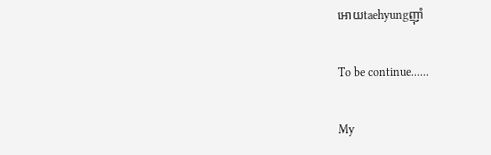អោយtaehyungញ៊ាំ

To be continue......

My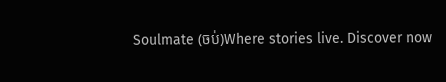Soulmate (ចប់)Where stories live. Discover now